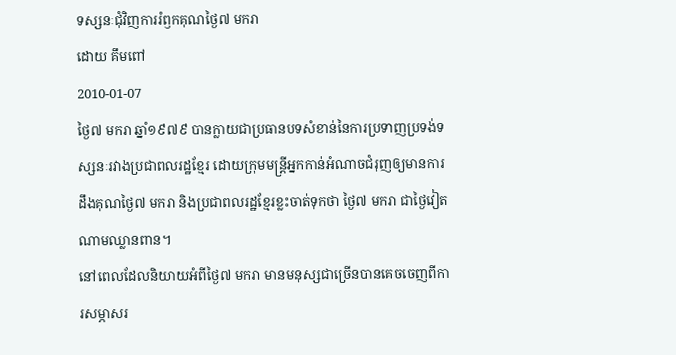ទស្សនៈជុំវិញការរំឭកគុណថ្ងៃ៧ មករា
ដោយ គឹមពៅ
2010-01-07
ថ្ងៃ៧ មករា ឆ្នាំ១៩៧៩ បានក្លាយជាប្រធានបទសំខាន់នៃការប្រទាញប្រទង់ទស្សនៈរវាងប្រជាពលរដ្ឋខ្មែរ ដោយក្រុមមន្ត្រីអ្នកកាន់អំណាចជំរុញឲ្យមានការដឹងគុណថ្ងៃ៧ មករា និងប្រជាពលរដ្ឋខ្មែរខ្លះចាត់ទុកថា ថ្ងៃ៧ មករា ជាថ្ងៃវៀតណាមឈ្លានពាន។
នៅពេលដែលនិយាយអំពីថ្ងៃ៧ មករា មានមនុស្សជាច្រើនបានគេចចេញពីការសម្ភាសរ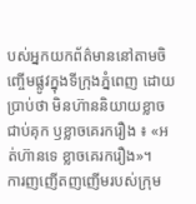បស់អ្នកយកព័ត៌មាននៅតាមចិញ្ចើមផ្លូវក្នុងទីក្រុងភ្នំពេញ ដោយប្រាប់ថា មិនហ៊ាននិយាយខ្លាចជាប់គុក ឫខ្លាចគេរករឿង ៖ «អត់ហ៊ានទេ ខ្លាចគេរករឿង»។
ការញញើតញញើមរបស់ក្រុម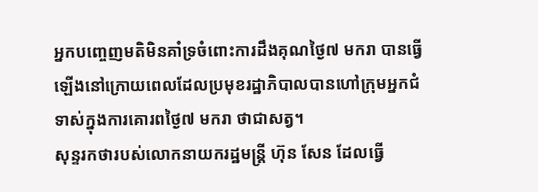អ្នកបញ្ចេញមតិមិនគាំទ្រចំពោះការដឹងគុណថ្ងៃ៧ មករា បានធ្វើឡើងនៅក្រោយពេលដែលប្រមុខរដ្ឋាភិបាលបានហៅក្រុមអ្នកជំទាស់ក្នុងការគោរពថ្ងៃ៧ មករា ថាជាសត្វ។
សុន្ទរកថារបស់លោកនាយករដ្ឋមន្ត្រី ហ៊ុន សែន ដែលធ្វើ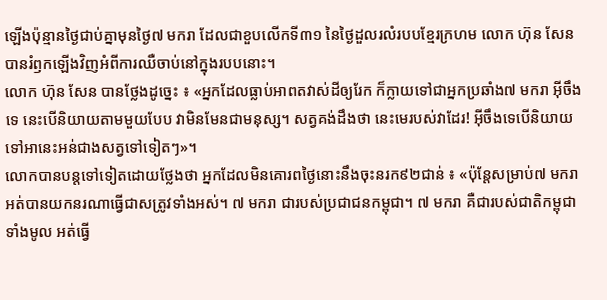ឡើងប៉ុន្មានថ្ងៃជាប់គ្នាមុនថ្ងៃ៧ មករា ដែលជាខួបលើកទី៣១ នៃថ្ងៃដួលរលំរបបខ្មែរក្រហម លោក ហ៊ុន សែន បានរំឭកឡើងវិញអំពីការឈឺចាប់នៅក្នុងរបបនោះ។
លោក ហ៊ុន សែន បានថ្លែងដូច្នេះ ៖ «អ្នកដែលធ្លាប់អាពតវាស់ដីឲ្យរែក ក៏ក្លាយទៅជាអ្នកប្រឆាំង៧ មករា អ៊ីចឹងទេ នេះបើនិយាយតាមមួយបែប វាមិនមែនជាមនុស្ស។ សត្វគង់ដឹងថា នេះមេរបស់វាដែរ! អ៊ីចឹងទេបើនិយាយទៅអានេះអន់ជាងសត្វទៅទៀតៗ»។
លោកបានបន្តទៅទៀតដោយថ្លែងថា អ្នកដែលមិនគោរពថ្ងៃនោះនឹងចុះនរក៩២ជាន់ ៖ «ប៉ុន្តែសម្រាប់៧ មករា អត់បានយកនរណាធ្វើជាសត្រូវទាំងអស់។ ៧ មករា ជារបស់ប្រជាជនកម្ពុជា។ ៧ មករា គឺជារបស់ជាតិកម្ពុជាទាំងមូល អត់ធ្វើ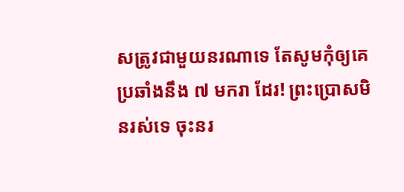សត្រូវជាមួយនរណាទេ តែសូមកុំឲ្យគេប្រឆាំងនឹង ៧ មករា ដែរ! ព្រះប្រោសមិនរស់ទេ ចុះនរ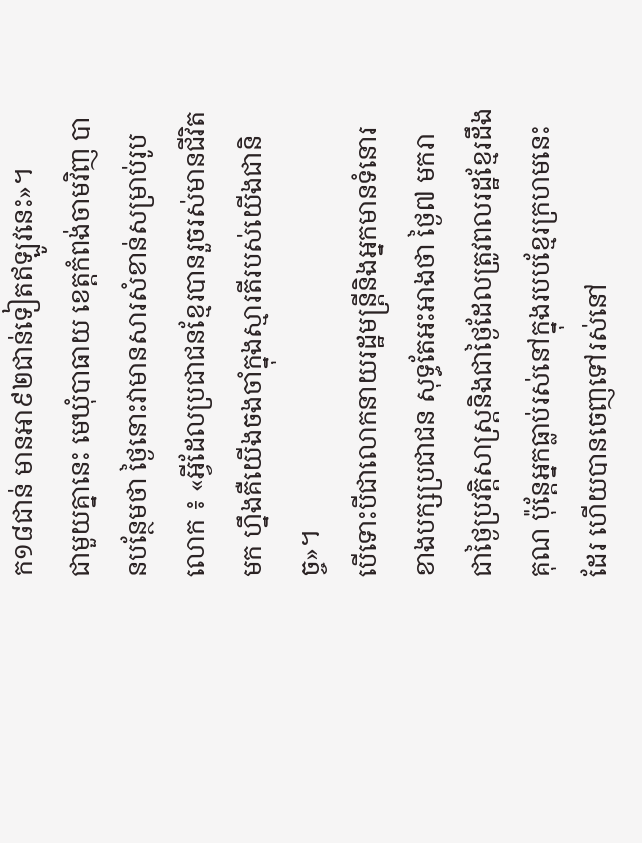ក១៨ជាន់ មានអា៩២ជាន់ទៀតឥឡូវនេះ»។
ជាមួយគ្នានេះ មេឃុំបាធាយ ខេត្តកំពង់ចាមវិញ បានបន្ថែមថា ថ្ងៃនោះវាមានសារសំខាន់សម្រាប់រូបលោក ៖ «អ្វីដែលប្រជាជនខ្មែរបានរួចរស់មានជីវិតមក ហ្នឹងគឺយើងចងចាំក្នុងស្មារតីរបស់យើងជានិច្ច»។
បើទោះបីជាលោកនាយរដ្ឋមន្ត្រីនិងអ្នកមានទំនោរខាងបក្សប្រជាជន សុទ្ធតែអះអាងថា ថ្ងៃ៧ មករា ជាថ្ងៃប្រវត្តិសាស្ត្រនិងជាថ្ងៃដែលត្រូវពលរដ្ឋខ្មែរដឹងគុណ ប៉ុន្តែអ្នកធ្លាប់រស់នៅក្នុងរបបខ្មែរក្រហមនេះដែរ ហើយបានចេញទៅរស់នៅ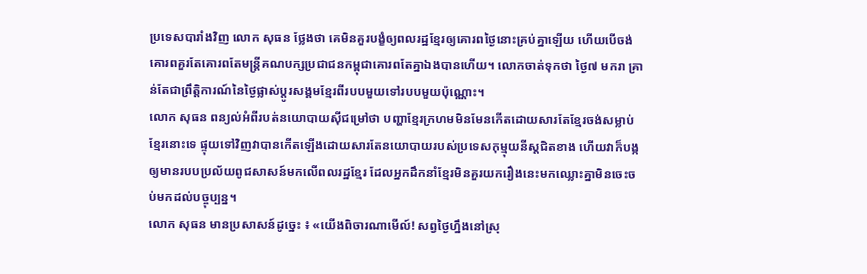ប្រទេសបារាំងវិញ លោក សុធន ថ្លែងថា គេមិនគួរបង្ខំឲ្យពលរដ្ឋខ្មែរឲ្យគោរពថ្ងៃនោះគ្រប់គ្នាឡើយ ហើយបើចង់គោរពគួរតែគោរពតែមន្ត្រីគណបក្សប្រជាជនកម្ពុជាគោរពតែគ្នាឯងបានហើយ។ លោកចាត់ទុកថា ថ្ងៃ៧ មករា គ្រាន់តែជាព្រឹត្តិការណ៍នៃថ្ងៃផ្លាស់ប្តូរសង្គមខ្មែរពីរបបមួយទៅរបបមួយប៉ុណ្ណោះ។
លោក សុធន ពន្យល់អំពីរបត់នយោបាយស៊ីជម្រៅថា បញ្ហាខ្មែរក្រហមមិនមែនកើតដោយសារតែខ្មែរចង់សម្លាប់ខ្មែរនោះទេ ផ្ទុយទៅវិញវាបានកើតឡើងដោយសារតែនយោបាយរបស់ប្រទេសកុម្មុយនីស្តជិតខាង ហើយវាក៏បង្កឲ្យមានរបបប្រល័យពូជសាសន៍មកលើពលរដ្ឋខ្មែរ ដែលអ្នកដឹកនាំខ្មែរមិនគួរយករឿងនេះមកឈ្លោះគ្នាមិនចេះចប់មកដល់បច្ចុប្បន្ន។
លោក សុធន មានប្រសាសន៍ដូច្នេះ ៖ «យើងពិចារណាមើល៍! សព្វថ្ងៃហ្នឹងនៅស្រុ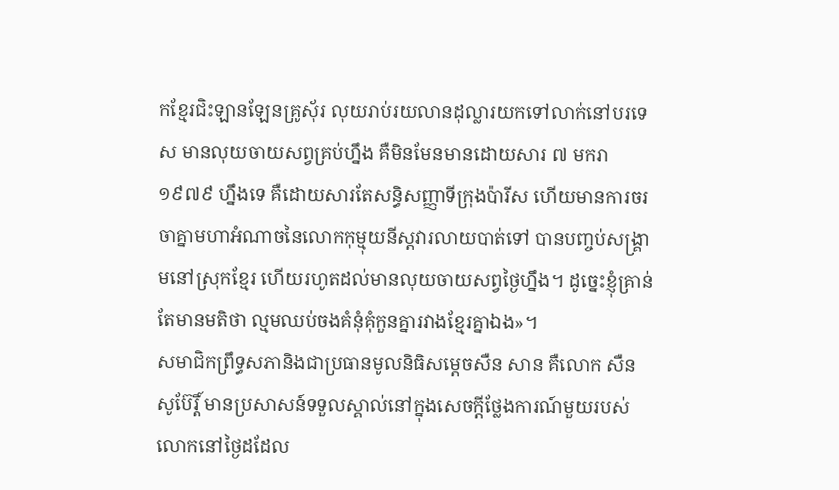កខ្មែរជិះឡានឡែនគ្រូស៊័រ លុយរាប់រយលានដុល្លារយកទៅលាក់នៅបរទេស មានលុយចាយសព្វគ្រប់ហ្នឹង គឺមិនមែនមានដោយសារ ៧ មករា ១៩៧៩ ហ្នឹងទេ គឺដោយសារតែសន្ធិសញ្ញាទីក្រុងប៉ារីស ហើយមានការចរចាគ្នាមហាអំណាចនៃលោកកុម្មុយនីស្តវារលាយបាត់ទៅ បានបញ្ចប់សង្រ្គាមនៅស្រុកខ្មែរ ហើយរហូតដល់មានលុយចាយសព្វថ្ងៃហ្នឹង។ ដូច្នេះខ្ញុំគ្រាន់តែមានមតិថា ល្មមឈប់ចងគំនុំគុំកួនគ្នារវាងខ្មែរគ្នាឯង»។
សមាជិកព្រឹទ្ធសភានិងជាប្រធានមូលនិធិសម្តេចសឺន សាន គឺលោក សឺន សូប៊ែរ្តិ៍ មានប្រសាសន៍ទទួលស្គាល់នៅក្នុងសេចក្តីថ្លែងការណ៍មួយរបស់លោកនៅថ្ងៃដដែល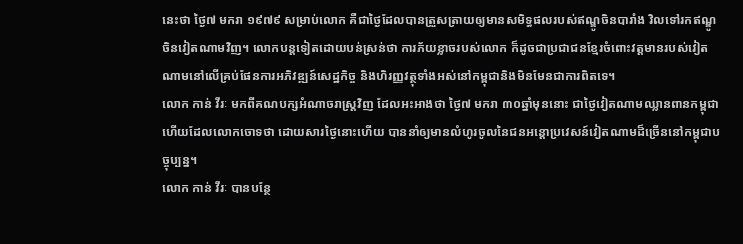នេះថា ថ្ងៃ៧ មករា ១៩៧៩ សម្រាប់លោក គឺជាថ្ងៃដែលបានត្រួសត្រាយឲ្យមានសមិទ្ធផលរបស់ឥណ្ឌូចិនបារាំង វិលទៅរកឥណ្ឌូចិនវៀតណាមវិញ។ លោកបន្តទៀតដោយបន់ស្រន់ថា ការភ័យខ្លាចរបស់លោក ក៏ដូចជាប្រជាជនខ្មែរចំពោះវត្តមានរបស់វៀតណាមនៅលើគ្រប់ផែនការអភិវឌ្ឍន៍សេដ្ឋកិច្ច និងហិរញ្ញវត្ថុទាំងអស់នៅកម្ពុជានិងមិនមែនជាការពិតទេ។
លោក កាន់ វីរៈ មកពីគណបក្សអំណាចរាស្ត្រវិញ ដែលអះអាងថា ថ្ងៃ៧ មករា ៣០ឆ្នាំមុននោះ ជាថ្ងៃវៀតណាមឈ្លានពានកម្ពុជា ហើយដែលលោកចោទថា ដោយសារថ្ងៃនោះហើយ បាននាំឲ្យមានលំហូរចូលនៃជនអន្តោប្រវេសន៍វៀតណាមដ៏ច្រើននៅកម្ពុជាបច្ចុប្បន្ន។
លោក កាន់ វីរៈ បានបន្ថែ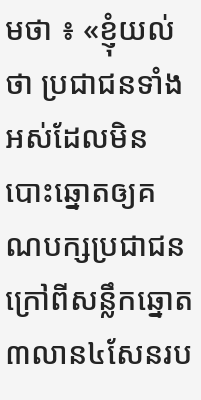មថា ៖ «ខ្ញុំយល់ថា ប្រជាជនទាំងអស់ដែលមិនបោះឆ្នោតឲ្យគណបក្សប្រជាជនក្រៅពីសន្លឹកឆ្នោត៣លាន៤សែនរប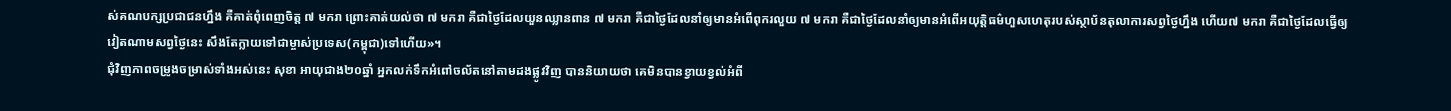ស់គណបក្សប្រជាជនហ្នឹង គឺគាត់ពុំពេញចិត្ត ៧ មករា ព្រោះគាត់យល់ថា ៧ មករា គឺជាថ្ងៃដែលយួនឈ្លានពាន ៧ មករា គឺជាថ្ងៃដែលនាំឲ្យមានអំពើពុករលួយ ៧ មករា គឺជាថ្ងៃដែលនាំឲ្យមានអំពើអយុត្តិធម៌ហួសហេតុរបស់ស្ថាប័នតុលាការសព្វថ្ងៃហ្នឹង ហើយ៧ មករា គឺជាថ្ងៃដែលធ្វើឲ្យវៀតណាមសព្វថ្ងៃនេះ សឹងតែក្លាយទៅជាម្ចាស់ប្រទេស(កម្ពុជា)ទៅហើយ»។
ជុំវិញភាពចម្រូងចម្រាស់ទាំងអស់នេះ សុខា អាយុជាង២០ឆ្នាំ អ្នកលក់ទឹកអំពៅចល័តនៅតាមដងផ្លូវវិញ បាននិយាយថា គេមិនបានខ្វាយខ្វល់អំពី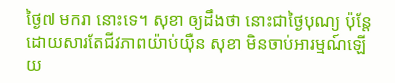ថ្ងៃ៧ មករា នោះទេ។ សុខា ឲ្យដឹងថា នោះជាថ្ងៃបុណ្យ ប៉ុន្តែដោយសារតែជីវភាពយ៉ាប់យ៉ឺន សុខា មិនចាប់អារម្មណ៍ឡើយ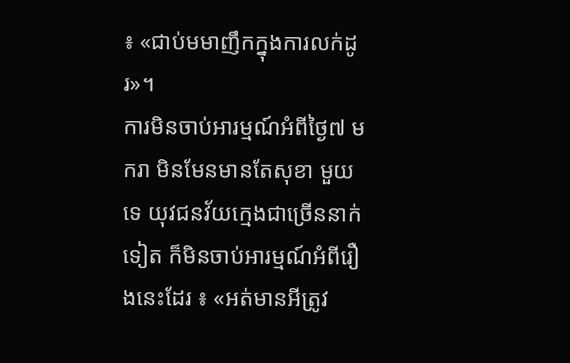៖ «ជាប់មមាញឹកក្នុងការលក់ដូរ»។
ការមិនចាប់អារម្មណ៍អំពីថ្ងៃ៧ មករា មិនមែនមានតែសុខា មួយទេ យុវជនវ័យក្មេងជាច្រើននាក់ទៀត ក៏មិនចាប់អារម្មណ៍អំពីរឿងនេះដែរ ៖ «អត់មានអីត្រូវ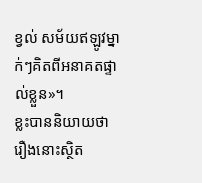ខ្វល់ សម័យឥឡូវម្នាក់ៗគិតពីអនាគតផ្ទាល់ខ្លួន»។
ខ្លះបាននិយាយថា រឿងនោះស្ថិត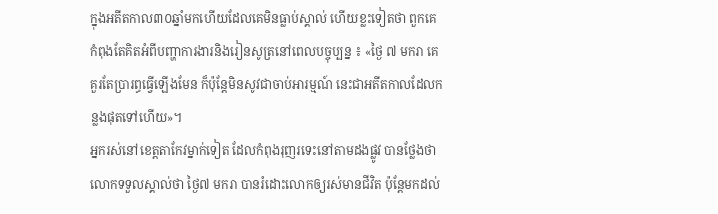ក្នុងអតីតកាល៣០ឆ្នាំមកហើយដែលគេមិនធ្លាប់ស្គាល់ ហើយខ្លះទៀតថា ពួកគេកំពុងតែគិតអំពីបញ្ហាការងារនិងរៀនសូត្រនៅពេលបច្ចុប្បន្ន ៖ «ថ្ងៃ ៧ មករា គេគួរតែប្រារព្ធធ្វើឡើងមែន ក៏ប៉ុន្តែមិនសូវជាចាប់អារម្មណ៍ នេះជាអតីតកាលដែលកន្លងផុតទៅហើយ»។
អ្នករស់នៅខេត្តតាកែវម្នាក់ទៀត ដែលកំពុងរុញរទេះនៅតាមដងផ្លូវ បានថ្លែងថា លោកទទួលស្គាល់ថា ថ្ងៃ៧ មករា បានរំដោះលោកឲ្យរស់មានជីវិត ប៉ុន្តែមកដល់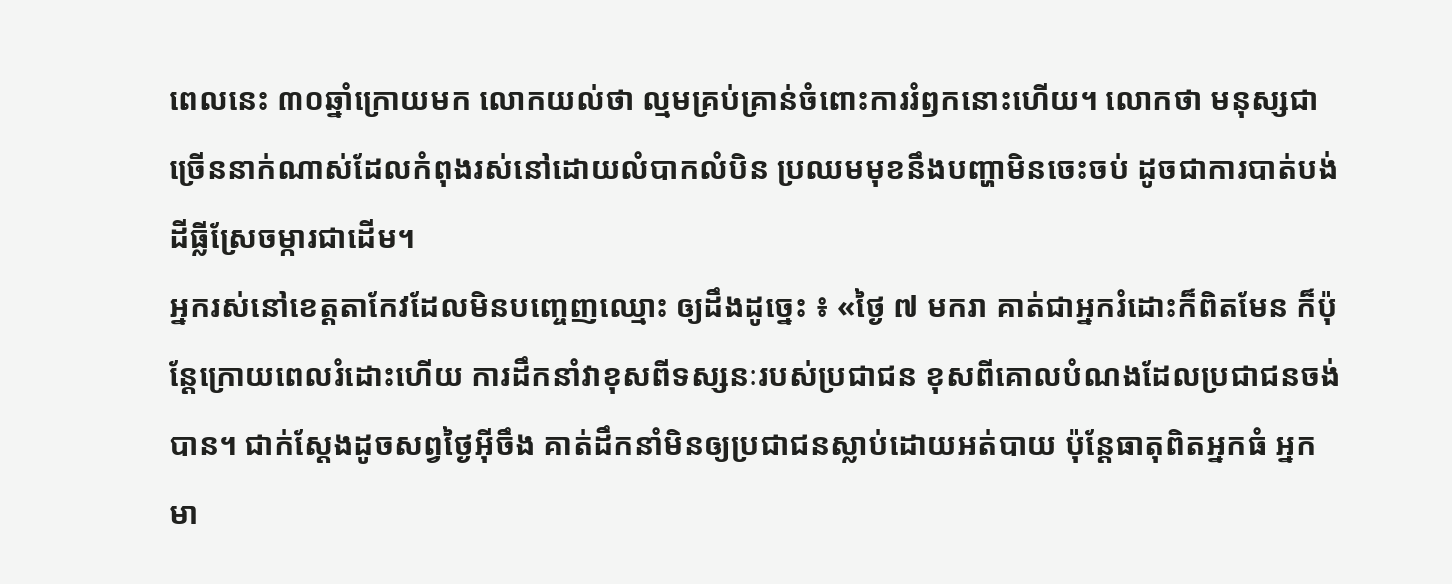ពេលនេះ ៣០ឆ្នាំក្រោយមក លោកយល់ថា ល្មមគ្រប់គ្រាន់ចំពោះការរំឭកនោះហើយ។ លោកថា មនុស្សជាច្រើននាក់ណាស់ដែលកំពុងរស់នៅដោយលំបាកលំបិន ប្រឈមមុខនឹងបញ្ហាមិនចេះចប់ ដូចជាការបាត់បង់ដីធ្លីស្រែចម្ការជាដើម។
អ្នករស់នៅខេត្តតាកែវដែលមិនបញ្ចេញឈ្មោះ ឲ្យដឹងដូច្នេះ ៖ «ថ្ងៃ ៧ មករា គាត់ជាអ្នករំដោះក៏ពិតមែន ក៏ប៉ុន្តែក្រោយពេលរំដោះហើយ ការដឹកនាំវាខុសពីទស្សនៈរបស់ប្រជាជន ខុសពីគោលបំណងដែលប្រជាជនចង់បាន។ ជាក់ស្ដែងដូចសព្វថ្ងៃអ៊ីចឹង គាត់ដឹកនាំមិនឲ្យប្រជាជនស្លាប់ដោយអត់បាយ ប៉ុន្តែធាតុពិតអ្នកធំ អ្នកមា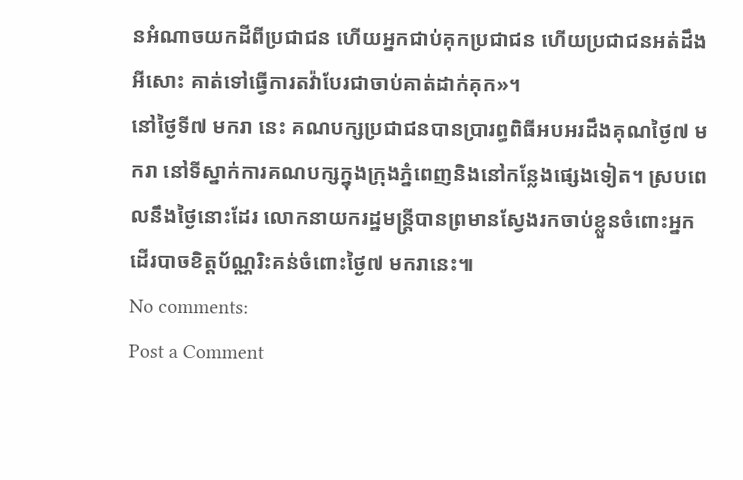នអំណាចយកដីពីប្រជាជន ហើយអ្នកជាប់គុកប្រជាជន ហើយប្រជាជនអត់ដឹងអីសោះ គាត់ទៅធ្វើការតវ៉ាបែរជាចាប់គាត់ដាក់គុក»។
នៅថ្ងៃទី៧ មករា នេះ គណបក្សប្រជាជនបានប្រារព្ធពិធីអបអរដឹងគុណថ្ងៃ៧ មករា នៅទីស្នាក់ការគណបក្សក្នុងក្រុងភ្នំពេញនិងនៅកន្លែងផ្សេងទៀត។ ស្របពេលនឹងថ្ងៃនោះដែរ លោកនាយករដ្ឋមន្ត្រីបានព្រមានស្វែងរកចាប់ខ្លួនចំពោះអ្នកដើរបាចខិត្តប័ណ្ណរិះគន់ចំពោះថ្ងៃ៧ មករានេះ៕
No comments:
Post a Comment